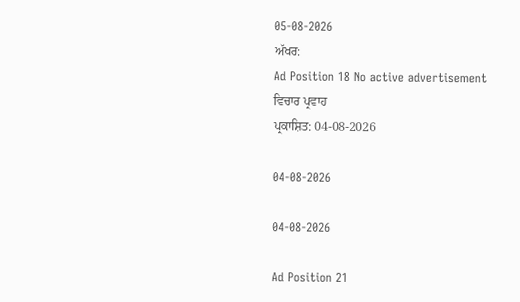05-08-2026
ਅੱਖਰ:
Ad Position 18 No active advertisement
ਵਿਚਾਰ ਪ੍ਰਵਾਹ
ਪ੍ਰਕਾਸ਼ਿਤ: 04-08-2026

04-08-2026

04-08-2026

Ad Position 21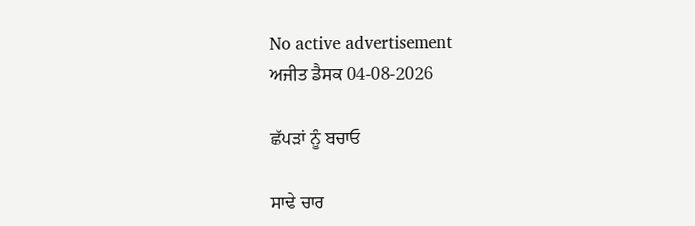No active advertisement
ਅਜੀਤ ਡੈਸਕ 04-08-2026

ਛੱਪੜਾਂ ਨੂੰ ਬਚਾਓ

ਸਾਢੇ ਚਾਰ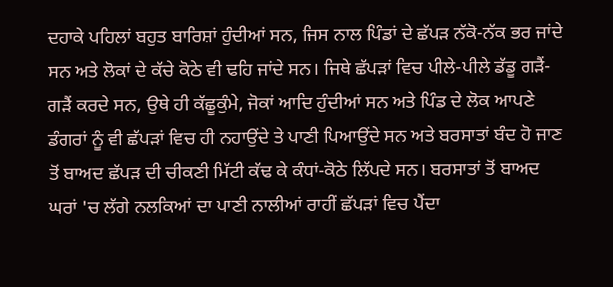ਦਹਾਕੇ ਪਹਿਲਾਂ ਬਹੁਤ ਬਾਰਿਸ਼ਾਂ ਹੁੰਦੀਆਂ ਸਨ, ਜਿਸ ਨਾਲ ਪਿੰਡਾਂ ਦੇ ਛੱਪੜ ਨੱਕੋ-ਨੱਕ ਭਰ ਜਾਂਦੇ ਸਨ ਅਤੇ ਲੋਕਾਂ ਦੇ ਕੱਚੇ ਕੋਠੇ ਵੀ ਢਹਿ ਜਾਂਦੇ ਸਨ। ਜਿਥੇ ਛੱਪੜਾਂ ਵਿਚ ਪੀਲੇ-ਪੀਲੇ ਡੱਡੂ ਗੜੈਂ-ਗੜੈਂ ਕਰਦੇ ਸਨ, ਉਥੇ ਹੀ ਕੱਛੂਕੁੰਮੇ, ਜੋਕਾਂ ਆਦਿ ਹੁੰਦੀਆਂ ਸਨ ਅਤੇ ਪਿੰਡ ਦੇ ਲੋਕ ਆਪਣੇ ਡੰਗਰਾਂ ਨੂੰ ਵੀ ਛੱਪੜਾਂ ਵਿਚ ਹੀ ਨਹਾਉਂਦੇ ਤੇ ਪਾਣੀ ਪਿਆਉਂਦੇ ਸਨ ਅਤੇ ਬਰਸਾਤਾਂ ਬੰਦ ਹੋ ਜਾਣ ਤੋਂ ਬਾਅਦ ਛੱਪੜ ਦੀ ਚੀਕਣੀ ਮਿੱਟੀ ਕੱਢ ਕੇ ਕੰਧਾਂ-ਕੋਠੇ ਲਿੱਪਦੇ ਸਨ। ਬਰਸਾਤਾਂ ਤੋਂ ਬਾਅਦ ਘਰਾਂ 'ਚ ਲੱਗੇ ਨਲਕਿਆਂ ਦਾ ਪਾਣੀ ਨਾਲੀਆਂ ਰਾਹੀਂ ਛੱਪੜਾਂ ਵਿਚ ਪੈਂਦਾ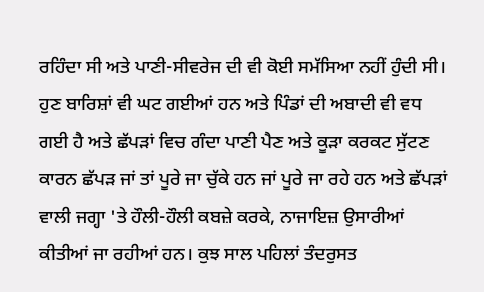ਰਹਿੰਦਾ ਸੀ ਅਤੇ ਪਾਣੀ-ਸੀਵਰੇਜ ਦੀ ਵੀ ਕੋਈ ਸਮੱਸਿਆ ਨਹੀਂ ਹੁੰਦੀ ਸੀ।  ਹੁਣ ਬਾਰਿਸ਼ਾਂ ਵੀ ਘਟ ਗਈਆਂ ਹਨ ਅਤੇ ਪਿੰਡਾਂ ਦੀ ਅਬਾਦੀ ਵੀ ਵਧ ਗਈ ਹੈ ਅਤੇ ਛੱਪੜਾਂ ਵਿਚ ਗੰਦਾ ਪਾਣੀ ਪੈਣ ਅਤੇ ਕੂੜਾ ਕਰਕਟ ਸੁੱਟਣ ਕਾਰਨ ਛੱਪੜ ਜਾਂ ਤਾਂ ਪੂਰੇ ਜਾ ਚੁੱਕੇ ਹਨ ਜਾਂ ਪੂਰੇ ਜਾ ਰਹੇ ਹਨ ਅਤੇ ਛੱਪੜਾਂ ਵਾਲੀ ਜਗ੍ਹਾ 'ਤੇ ਹੌਲੀ-ਹੌਲੀ ਕਬਜ਼ੇ ਕਰਕੇ, ਨਾਜਾਇਜ਼ ਉਸਾਰੀਆਂ ਕੀਤੀਆਂ ਜਾ ਰਹੀਆਂ ਹਨ। ਕੁਝ ਸਾਲ ਪਹਿਲਾਂ ਤੰਦਰੁਸਤ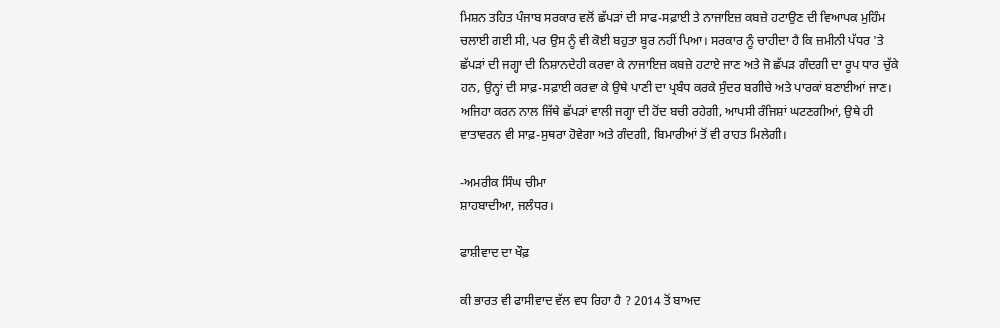ਮਿਸ਼ਨ ਤਹਿਤ ਪੰਜਾਬ ਸਰਕਾਰ ਵਲੋਂ ਛੱਪੜਾਂ ਦੀ ਸਾਫ-ਸਫ਼ਾਈ ਤੇ ਨਾਜਾਇਜ਼ ਕਬਜ਼ੇ ਹਟਾਉਣ ਦੀ ਵਿਆਪਕ ਮੁਹਿੰਮ ਚਲਾਈ ਗਈ ਸੀ, ਪਰ ਉਸ ਨੂੰ ਵੀ ਕੋਈ ਬਹੁਤਾ ਬੂਰ ਨਹੀਂ ਪਿਆ। ਸਰਕਾਰ ਨੂੰ ਚਾਹੀਦਾ ਹੈ ਕਿ ਜ਼ਮੀਨੀ ਪੱਧਰ 'ਤੇ ਛੱਪੜਾਂ ਦੀ ਜਗ੍ਹਾ ਦੀ ਨਿਸ਼ਾਨਦੇਹੀ ਕਰਵਾ ਕੇ ਨਾਜਾਇਜ਼ ਕਬਜ਼ੇ ਹਟਾਏ ਜਾਣ ਅਤੇ ਜੋ ਛੱਪੜ ਗੰਦਗੀ ਦਾ ਰੂਪ ਧਾਰ ਚੁੱਕੇ ਹਨ, ਉਨ੍ਹਾਂ ਦੀ ਸਾਫ਼-ਸਫ਼ਾਈ ਕਰਵਾ ਕੇ ਉਥੇ ਪਾਣੀ ਦਾ ਪ੍ਰਬੰਧ ਕਰਕੇ ਸੁੰਦਰ ਬਗੀਚੇ ਅਤੇ ਪਾਰਕਾਂ ਬਣਾਈਆਂ ਜਾਣ। ਅਜਿਹਾ ਕਰਨ ਨਾਲ ਜਿੱਥੇ ਛੱਪੜਾਂ ਵਾਲੀ ਜਗ੍ਹਾ ਦੀ ਹੋਂਦ ਬਚੀ ਰਹੇਗੀ, ਆਪਸੀ ਰੰਜਿਸ਼ਾਂ ਘਟਣਗੀਆਂ, ਉਥੇ ਹੀ ਵਾਤਾਵਰਨ ਵੀ ਸਾਫ਼-ਸੁਥਰਾ ਹੋਵੇਗਾ ਅਤੇ ਗੰਦਗੀ, ਬਿਮਾਰੀਆਂ ਤੋਂ ਵੀ ਰਾਹਤ ਮਿਲੇਗੀ।

-ਅਮਰੀਕ ਸਿੰਘ ਚੀਮਾ
ਸ਼ਾਹਬਾਦੀਆ, ਜਲੰਧਰ।

ਫਾਸ਼ੀਵਾਦ ਦਾ ਖੌਫ਼

ਕੀ ਭਾਰਤ ਵੀ ਫਾਸੀਵਾਦ ਵੱਲ ਵਧ ਰਿਹਾ ਹੈ ? 2014 ਤੋਂ ਬਾਅਦ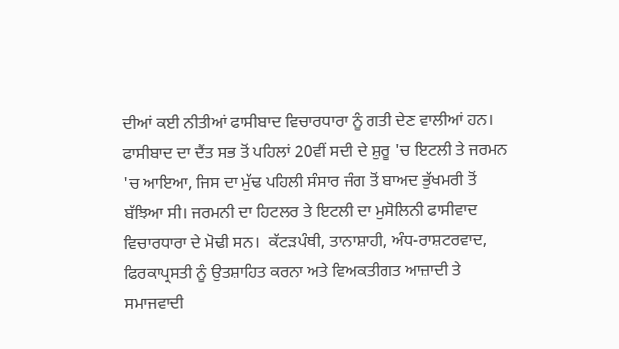ਦੀਆਂ ਕਈ ਨੀਤੀਆਂ ਫਾਸੀਬਾਦ ਵਿਚਾਰਧਾਰਾ ਨੂੰ ਗਤੀ ਦੇਣ ਵਾਲੀਆਂ ਹਨ। ਫਾਸੀਬਾਦ ਦਾ ਦੈਂਤ ਸਭ ਤੋਂ ਪਹਿਲਾਂ 20ਵੀਂ ਸਦੀ ਦੇ ਸ਼ੁਰੂ 'ਚ ਇਟਲੀ ਤੇ ਜਰਮਨ 'ਚ ਆਇਆ, ਜਿਸ ਦਾ ਮੁੱਢ ਪਹਿਲੀ ਸੰਸਾਰ ਜੰਗ ਤੋਂ ਬਾਅਦ ਭੁੱਖਮਰੀ ਤੋਂ ਬੱਝਿਆ ਸੀ। ਜਰਮਨੀ ਦਾ ਹਿਟਲਰ ਤੇ ਇਟਲੀ ਦਾ ਮੁਸੋਲਿਨੀ ਫਾਸੀਵਾਦ ਵਿਚਾਰਧਾਰਾ ਦੇ ਮੋਢੀ ਸਨ।  ਕੱਟੜਪੰਥੀ, ਤਾਨਾਸ਼ਾਹੀ, ਅੰਧ-ਰਾਸ਼ਟਰਵਾਦ, ਫਿਰਕਾਪ੍ਰਸਤੀ ਨੂੰ ਉਤਸ਼ਾਹਿਤ ਕਰਨਾ ਅਤੇ ਵਿਅਕਤੀਗਤ ਆਜ਼ਾਦੀ ਤੇ  ਸਮਾਜਵਾਦੀ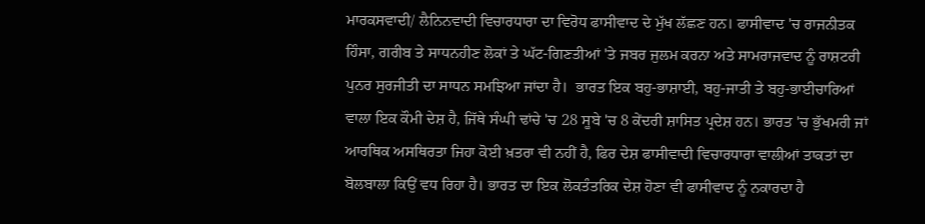ਮਾਰਕਸਵਾਦੀ/ ਲੈਨਿਨਵਾਦੀ ਵਿਚਾਰਧਾਰਾ ਦਾ ਵਿਰੋਧ ਫਾਸੀਵਾਦ ਦੇ ਮੁੱਖ ਲੱਛਣ ਹਨ। ਫਾਸੀਵਾਦ 'ਚ ਰਾਜਨੀਤਕ ਹਿੰਸਾ, ਗਰੀਬ ਤੇ ਸਾਧਨਹੀਣ ਲੋਕਾਂ ਤੇ ਘੱਟ-ਗਿਣਤੀਆਂ 'ਤੇ ਜਬਰ ਜੁਲਮ ਕਰਨਾ ਅਤੇ ਸਾਮਰਾਜਵਾਦ ਨੂੰ ਰਾਸ਼ਟਰੀ ਪੁਨਰ ਸੁਰਜੀਤੀ ਦਾ ਸਾਧਨ ਸਮਝਿਆ ਜਾਂਦਾ ਹੈ।  ਭਾਰਤ ਇਕ ਬਹੁ-ਭਾਸ਼ਾਈ, ਬਹੁ-ਜਾਤੀ ਤੇ ਬਹੁ-ਭਾਈਚਾਰਿਆਂ ਵਾਲਾ ਇਕ ਕੌਮੀ ਦੇਸ਼ ਹੈ, ਜਿੱਥੇ ਸੰਘੀ ਢਾਂਚੇ 'ਚ 28 ਸੂਬੇ 'ਚ 8 ਕੇਂਦਰੀ ਸ਼ਾਸਿਤ ਪ੍ਰਦੇਸ਼ ਹਨ। ਭਾਰਤ 'ਚ ਭੁੱਖਮਰੀ ਜਾਂ ਆਰਥਿਕ ਅਸਥਿਰਤਾ ਜਿਹਾ ਕੋਈ ਖ਼ਤਰਾ ਵੀ ਨਹੀਂ ਹੈ, ਫਿਰ ਦੇਸ਼ ਫਾਸੀਵਾਦੀ ਵਿਚਾਰਧਾਰਾ ਵਾਲੀਆਂ ਤਾਕਤਾਂ ਦਾ ਬੋਲਬਾਲਾ ਕਿਉਂ ਵਧ ਰਿਹਾ ਹੈ। ਭਾਰਤ ਦਾ ਇਕ ਲੋਕਤੰਤਰਿਕ ਦੇਸ਼ ਹੋਣਾ ਵੀ ਫਾਸੀਵਾਦ ਨੂੰ ਨਕਾਰਦਾ ਹੈ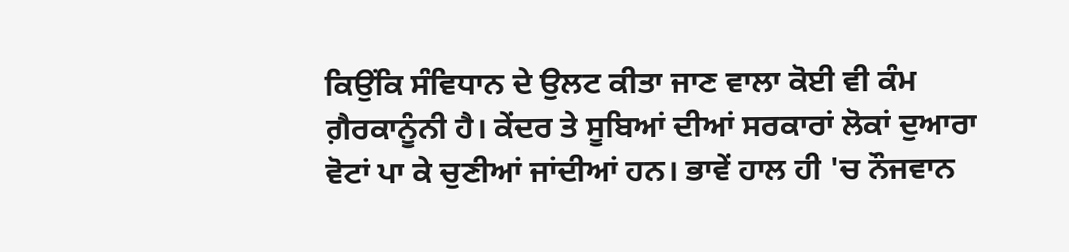ਕਿਉਂਕਿ ਸੰਵਿਧਾਨ ਦੇ ਉਲਟ ਕੀਤਾ ਜਾਣ ਵਾਲਾ ਕੋਈ ਵੀ ਕੰਮ ਗ਼ੈਰਕਾਨੂੰਨੀ ਹੈ। ਕੇਂਦਰ ਤੇ ਸੂਬਿਆਂ ਦੀਆਂ ਸਰਕਾਰਾਂ ਲੋਕਾਂ ਦੁਆਰਾ ਵੋਟਾਂ ਪਾ ਕੇ ਚੁਣੀਆਂ ਜਾਂਦੀਆਂ ਹਨ। ਭਾਵੇਂ ਹਾਲ ਹੀ 'ਚ ਨੌਜਵਾਨ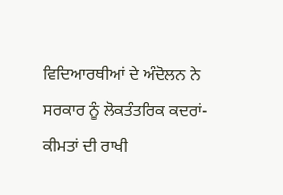ਵਿਦਿਆਰਥੀਆਂ ਦੇ ਅੰਦੋਲਨ ਨੇ ਸਰਕਾਰ ਨੂੰ ਲੋਕਤੰਤਰਿਕ ਕਦਰਾਂ-ਕੀਮਤਾਂ ਦੀ ਰਾਖੀ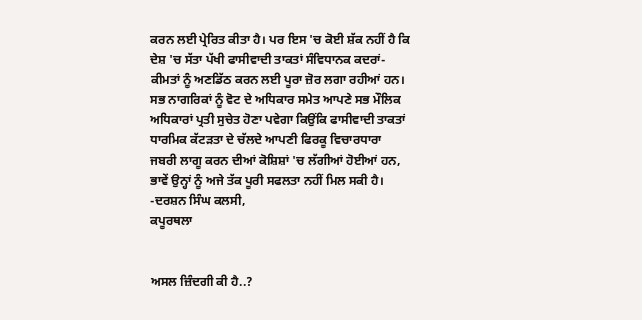ਕਰਨ ਲਈ ਪ੍ਰੇਰਿਤ ਕੀਤਾ ਹੈ। ਪਰ ਇਸ 'ਚ ਕੋਈ ਸ਼ੱਕ ਨਹੀਂ ਹੈ ਕਿ ਦੇਸ਼ 'ਚ ਸੱਤਾ ਪੱਖੀ ਫਾਸੀਵਾਦੀ ਤਾਕਤਾਂ ਸੰਵਿਧਾਨਕ ਕਦਰਾਂ-ਕੀਮਤਾਂ ਨੂੰ ਅਣਡਿੱਠ ਕਰਨ ਲਈ ਪੂਰਾ ਜ਼ੋਰ ਲਗਾ ਰਹੀਆਂ ਹਨ। ਸਭ ਨਾਗਰਿਕਾਂ ਨੂੰ ਵੋਟ ਦੇ ਅਧਿਕਾਰ ਸਮੇਤ ਆਪਣੇ ਸਭ ਮੌਲਿਕ ਅਧਿਕਾਰਾਂ ਪ੍ਰਤੀ ਸੁਚੇਤ ਹੋਣਾ ਪਵੇਗਾ ਕਿਉਂਕਿ ਫਾਸੀਵਾਦੀ ਤਾਕਤਾਂ ਧਾਰਮਿਕ ਕੱਟੜਤਾ ਦੇ ਚੱਲਦੇ ਆਪਣੀ ਫਿਰਕੂ ਵਿਚਾਰਧਾਰਾ ਜਬਰੀ ਲਾਗੂ ਕਰਨ ਦੀਆਂ ਕੋਸ਼ਿਸ਼ਾਂ 'ਚ ਲੱਗੀਆਂ ਹੋਈਆਂ ਹਨ, ਭਾਵੇਂ ਉਨ੍ਹਾਂ ਨੂੰ ਅਜੇ ਤੱਕ ਪੂਰੀ ਸਫਲਤਾ ਨਹੀਂ ਮਿਲ ਸਕੀ ਹੈ।
-ਦਰਸ਼ਨ ਸਿੰਘ ਕਲਸੀ,
ਕਪੂਰਥਲਾ


ਅਸਲ ਜ਼ਿੰਦਗੀ ਕੀ ਹੈ..?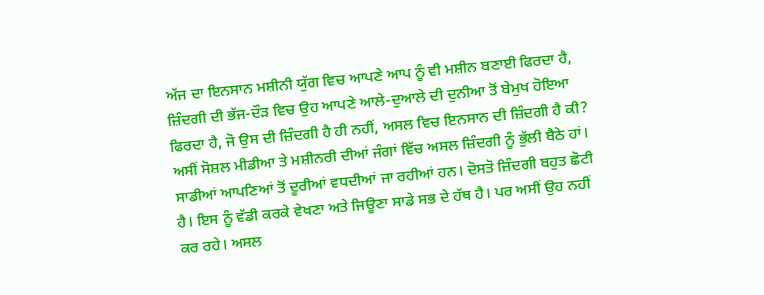ਅੱਜ ਦਾ ਇਨਸਾਨ ਮਸ਼ੀਨੀ ਯੁੱਗ ਵਿਚ ਆਪਣੇ ਆਪ ਨੂੰ ਵੀ ਮਸ਼ੀਨ ਬਣਾਈ ਫਿਰਦਾ ਹੈ, ਜ਼ਿੰਦਗੀ ਦੀ ਭੱਜ-ਦੌੜ ਵਿਚ ਉਹ ਆਪਣੇ ਆਲੇ-ਦੁਆਲੇ ਦੀ ਦੁਨੀਆ ਤੋਂ ਬੇਮੁਖ ਹੋਇਆ ਫਿਰਦਾ ਹੈ, ਜੋ ਉਸ ਦੀ ਜ਼ਿੰਦਗੀ ਹੈ ਹੀ ਨਹੀਂ, ਅਸਲ ਵਿਚ ਇਨਸਾਨ ਦੀ ਜ਼ਿੰਦਗੀ ਹੈ ਕੀ? ਅਸੀਂ ਸੋਸ਼ਲ ਮੀਡੀਆ ਤੇ ਮਸ਼ੀਨਰੀ ਦੀਆਂ ਜੰਗਾਂ ਵਿੱਚ ਅਸਲ ਜ਼ਿੰਦਗੀ ਨੂੰ ਭੁੱਲੀ ਬੈਠੇ ਹਾਂ। ਸਾਡੀਆਂ ਆਪਣਿਆਂ ਤੋਂ ਦੂਰੀਆਂ ਵਧਦੀਆਂ ਜਾ ਰਹੀਆਂ ਹਨ। ਦੋਸਤੋ ਜ਼ਿੰਦਗੀ ਬਹੁਤ ਛੋਟੀ ਹੈ। ਇਸ ਨੂੰ ਵੱਡੀ ਕਰਕੇ ਵੇਖਣਾ ਅਤੇ ਜਿਊਣਾ ਸਾਡੇ ਸਭ ਦੇ ਹੱਥ ਹੈ। ਪਰ ਅਸੀਂ ਉਹ ਨਹੀਂ ਕਰ ਰਹੇ। ਅਸਲ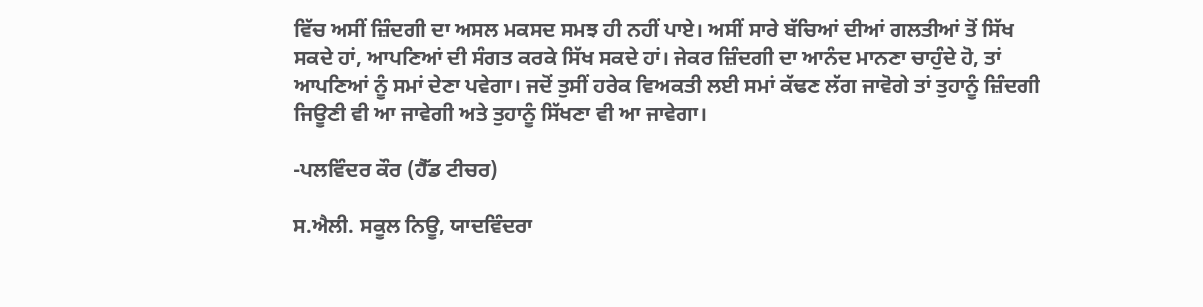ਵਿੱਚ ਅਸੀਂ ਜ਼ਿੰਦਗੀ ਦਾ ਅਸਲ ਮਕਸਦ ਸਮਝ ਹੀ ਨਹੀਂ ਪਾਏ। ਅਸੀਂ ਸਾਰੇ ਬੱਚਿਆਂ ਦੀਆਂ ਗਲਤੀਆਂ ਤੋਂ ਸਿੱਖ ਸਕਦੇ ਹਾਂ, ਆਪਣਿਆਂ ਦੀ ਸੰਗਤ ਕਰਕੇ ਸਿੱਖ ਸਕਦੇ ਹਾਂ। ਜੇਕਰ ਜ਼ਿੰਦਗੀ ਦਾ ਆਨੰਦ ਮਾਨਣਾ ਚਾਹੁੰਦੇ ਹੋ, ਤਾਂ ਆਪਣਿਆਂ ਨੂੰ ਸਮਾਂ ਦੇਣਾ ਪਵੇਗਾ। ਜਦੋਂ ਤੁਸੀਂ ਹਰੇਕ ਵਿਅਕਤੀ ਲਈ ਸਮਾਂ ਕੱਢਣ ਲੱਗ ਜਾਵੋਗੇ ਤਾਂ ਤੁਹਾਨੂੰ ਜ਼ਿੰਦਗੀ ਜਿਊਣੀ ਵੀ ਆ ਜਾਵੇਗੀ ਅਤੇ ਤੁਹਾਨੂੰ ਸਿੱਖਣਾ ਵੀ ਆ ਜਾਵੇਗਾ।

-ਪਲਵਿੰਦਰ ਕੌਰ (ਹੈੱਡ ਟੀਚਰ)

ਸ.ਐਲੀ. ਸਕੂਲ ਨਿਊ, ਯਾਦਵਿੰਦਰਾ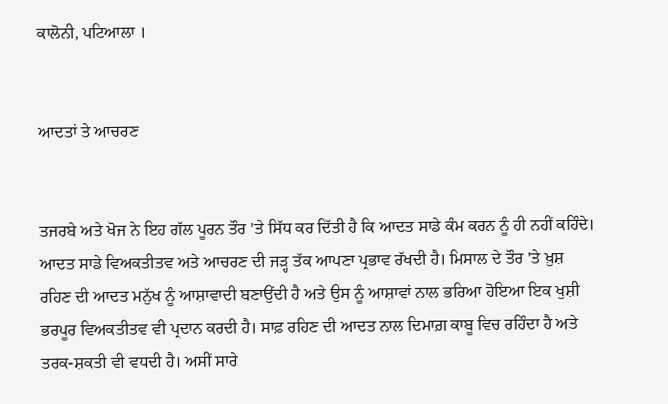ਕਾਲੋਨੀ, ਪਟਿਆਲਾ ।


ਆਦਤਾਂ ਤੇ ਆਚਰਣ


ਤਜਰਬੇ ਅਤੇ ਖੋਜ ਨੇ ਇਹ ਗੱਲ ਪੂਰਨ ਤੌਰ 'ਤੇ ਸਿੱਧ ਕਰ ਦਿੱਤੀ ਹੈ ਕਿ ਆਦਤ ਸਾਡੇ ਕੰਮ ਕਰਨ ਨੂੰ ਹੀ ਨਹੀਂ ਕਹਿੰਦੇ। ਆਦਤ ਸਾਡੇ ਵਿਅਕਤੀਤਵ ਅਤੇ ਆਚਰਣ ਦੀ ਜੜ੍ਹ ਤੱਕ ਆਪਣਾ ਪ੍ਰਭਾਵ ਰੱਖਦੀ ਹੈ। ਮਿਸਾਲ ਦੇ ਤੌਰ 'ਤੇ ਖ਼ੁਸ਼ ਰਹਿਣ ਦੀ ਆਦਤ ਮਨੁੱਖ ਨੂੰ ਆਸ਼ਾਵਾਦੀ ਬਣਾਉਂਦੀ ਹੈ ਅਤੇ ਉਸ ਨੂੰ ਆਸ਼ਾਵਾਂ ਨਾਲ ਭਰਿਆ ਹੋਇਆ ਇਕ ਖੁਸ਼ੀ ਭਰਪੂਰ ਵਿਅਕਤੀਤਵ ਵੀ ਪ੍ਰਦਾਨ ਕਰਦੀ ਹੈ। ਸਾਫ਼ ਰਹਿਣ ਦੀ ਆਦਤ ਨਾਲ ਦਿਮਾਗ਼ ਕਾਬੂ ਵਿਚ ਰਹਿੰਦਾ ਹੈ ਅਤੇ ਤਰਕ-ਸ਼ਕਤੀ ਵੀ ਵਧਦੀ ਹੈ। ਅਸੀਂ ਸਾਰੇ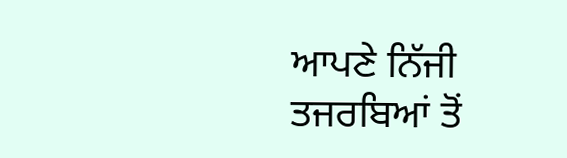ਆਪਣੇ ਨਿੱਜੀ ਤਜਰਬਿਆਂ ਤੋਂ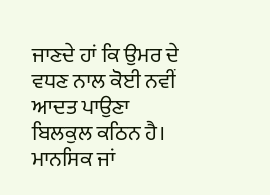ਜਾਣਦੇ ਹਾਂ ਕਿ ਉਮਰ ਦੇ ਵਧਣ ਨਾਲ ਕੋਈ ਨਵੀਂ ਆਦਤ ਪਾਉਣਾ ਬਿਲਕੁਲ ਕਠਿਨ ਹੈ। ਮਾਨਸਿਕ ਜਾਂ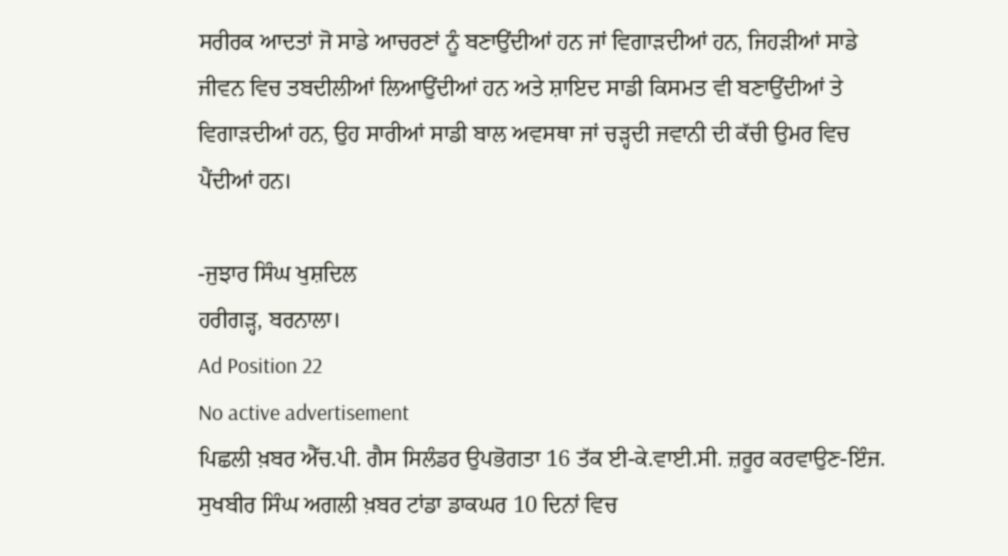ਸਰੀਰਕ ਆਦਤਾਂ ਜੋ ਸਾਡੇ ਆਚਰਣਾਂ ਨੂੰ ਬਣਾਉਂਦੀਆਂ ਹਨ ਜਾਂ ਵਿਗਾੜਦੀਆਂ ਹਨ, ਜਿਹੜੀਆਂ ਸਾਡੇ ਜੀਵਨ ਵਿਚ ਤਬਦੀਲੀਆਂ ਲਿਆਉਂਦੀਆਂ ਹਨ ਅਤੇ ਸ਼ਾਇਦ ਸਾਡੀ ਕਿਸਮਤ ਵੀ ਬਣਾਉਂਦੀਆਂ ਤੇ ਵਿਗਾੜਦੀਆਂ ਹਨ, ਉਹ ਸਾਰੀਆਂ ਸਾਡੀ ਬਾਲ ਅਵਸਥਾ ਜਾਂ ਚੜ੍ਹਦੀ ਜਵਾਨੀ ਦੀ ਕੱਚੀ ਉਮਰ ਵਿਚ ਪੈਂਦੀਆਂ ਹਨ।

-ਜੁਝਾਰ ਸਿੰਘ ਖੁਸ਼ਦਿਲ
ਹਰੀਗੜ੍ਹ, ਬਰਨਾਲਾ।
Ad Position 22
No active advertisement
ਪਿਛਲੀ ਖ਼ਬਰ ਐੱਚ.ਪੀ. ਗੈਸ ਸਿਲੰਡਰ ਉਪਭੋਗਤਾ 16 ਤੱਕ ਈ-ਕੇ.ਵਾਈ.ਸੀ. ਜ਼ਰੂਰ ਕਰਵਾਉਣ-ਇੰਜ. ਸੁਖਬੀਰ ਸਿੰਘ ਅਗਲੀ ਖ਼ਬਰ ਟਾਂਡਾ ਡਾਕਘਰ 10 ਦਿਨਾਂ ਵਿਚ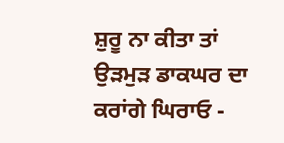ਸ਼ੁਰੂ ਨਾ ਕੀਤਾ ਤਾਂ ਉੜਮੁੜ ਡਾਕਘਰ ਦਾ ਕਰਾਂਗੇ ਘਿਰਾਓ -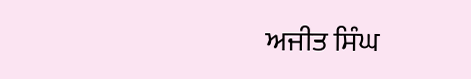ਅਜੀਤ ਸਿੰਘ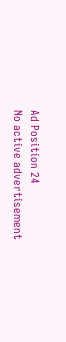Ad Position 24
No active advertisement